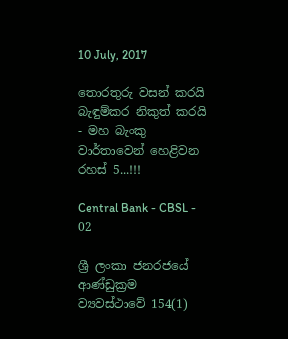10 July, 2017

තොරතුරු වසන් කරයි බැඳුම්කර නිකුත් කරයි - මහ බැංකු වාර්තාවෙන් හෙළිවන රහස්‌ 5...!!!

Central Bank - CBSL - 02

ශ්‍රී ලංකා ජනරජයේ ආණ්‌ඩුක්‍රම ව්‍යවස්‌ථාවේ 154(1)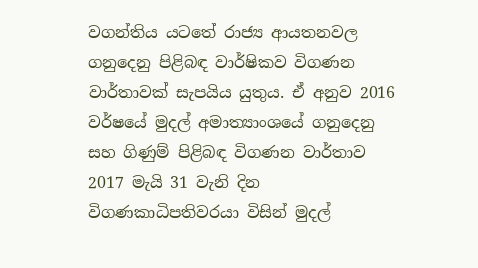වගන්තිය යටතේ රාජ්‍ය ආයතනවල ගනුදෙනු පිළිබඳ වාර්ෂිකව විගණන වාර්තාවක්‌ සැපයිය යුතුය. ඒ අනුව 2016 වර්ෂයේ මුදල් අමාත්‍යාංශයේ ගනුදෙනු සහ ගිණුම් පිළිබඳ විගණන වාර්තාව 2017 මැයි 31 වැනි දින විගණකාධිපතිවරයා විසින් මුදල්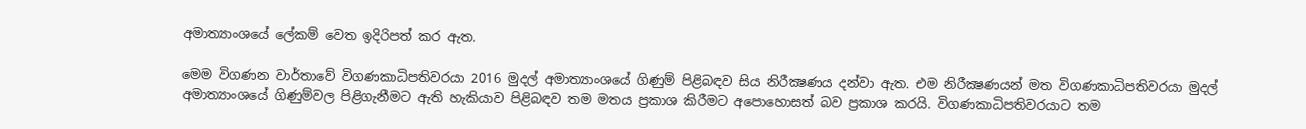අමාත්‍යාංශයේ ලේකම් වෙත ඉදිරිපත් කර ඇත.

මෙම විගණන වාර්තාවේ විගණකාධිපතිවරයා 2016 මුදල් අමාත්‍යාංශයේ ගිණුම් පිළිබඳව සිය නිරීක්‍ෂණය දන්වා ඇත. එම නිරීක්‍ෂණයන් මත විගණකාධිපතිවරයා මුදල් අමාත්‍යාංශයේ ගිණුම්වල පිළිගැනීමට ඇති හැකියාව පිළිබඳව තම මතය ප්‍රකාශ කිරීමට අපොහොසත් බව ප්‍රකාශ කරයි. විගණකාධිපතිවරයාට තම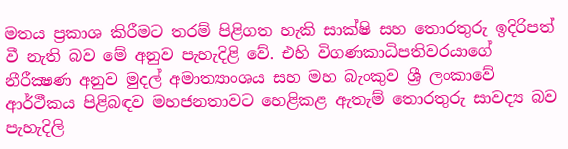මතය ප්‍රකාශ කිරීමට තරම් පිළිගත හැකි සාක්‌ෂි සහ තොරතුරු ඉදිරිපත් වී නැති බව මේ අනුව පැහැදිළි වේ. එහි විගණකාධිපතිවරයාගේ නීරීක්‍ෂණ අනුව මුදල් අමාත්‍යාංශය සහ මහ බැංකුව ශ්‍රී ලංකාවේ ආර්ථීකය පිළිබඳව මහජනතාවට හෙළිකළ ඇතැම් තොරතුරු සාවද්‍ය බව පැහැදිලි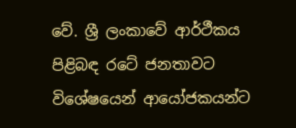වේ. ශ්‍රී ලංකාවේ ආර්ථීකය පිළිබඳ රටේ ජනතාවට විශේෂයෙන් ආයෝජකයන්ට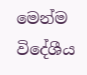මෙන්ම විදේශීය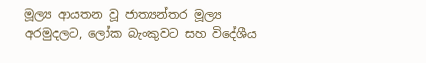මූල්‍ය ආයතන වූ ජාත්‍යන්තර මූල්‍ය අරමුදලට, ලෝක බැංකුවට සහ විදේශීය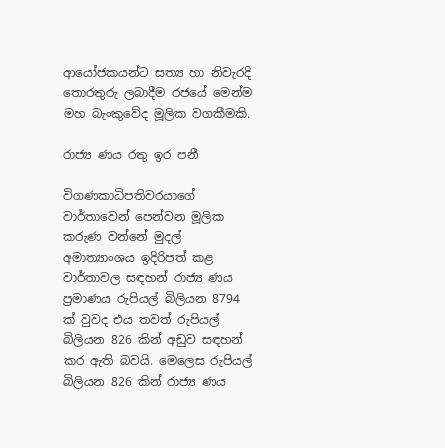ආයෝජකයන්ට සත්‍ය හා නිවැරදි තොරතුරු ලබාදීම රජයේ මෙන්ම මහ බැංකුවේද මූලික වගකීමකි.

රාජ්‍ය ණය රතු ඉර පනී

විගණකාධිපතිවරයාගේ වාර්තාවෙන් පෙන්වන මූලික කරුණ වන්නේ මුදල් අමාත්‍යාංශය ඉදිරිපත් කළ වාර්තාවල සඳහන් රාජ්‍ය ණය ප්‍රමාණය රුපියල් බිලියන 8794 ක්‌ වුවද එය තවත් රුපියල් බිලියන 826 කින් අඩුව සඳහන් කර ඇති බවයි. මෙලෙස රුපියල් බිලියන 826 කින් රාජ්‍ය ණය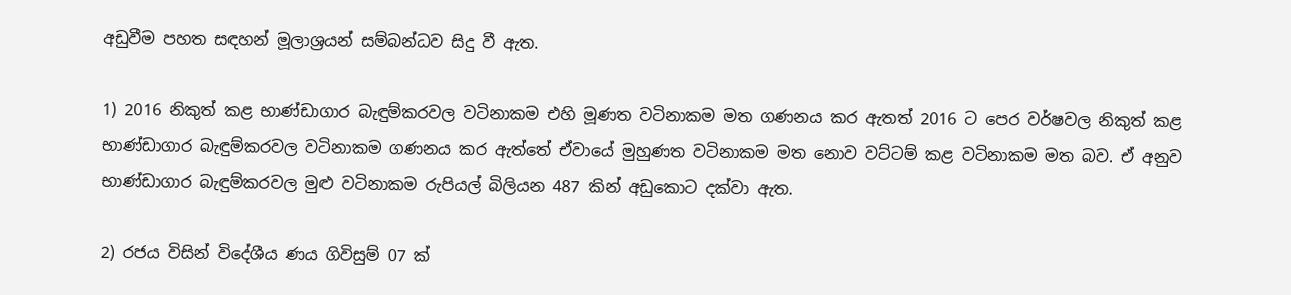අඩුවීම පහත සඳහන් මූලාශ්‍රයන් සම්බන්ධව සිදු වී ඇත.

1) 2016 නිකුත් කළ භාණ්‌ඩාගාර බැඳුම්කරවල වටිනාකම එහි මූණත වටිනාකම මත ගණනය කර ඇතත් 2016 ට පෙර වර්ෂවල නිකුත් කළ භාණ්‌ඩාගාර බැඳුම්කරවල වටිනාකම ගණනය කර ඇත්තේ ඒවායේ මුහුණත වටිනාකම මත නොව වට්‌ටම් කළ වටිනාකම මත බව. ඒ අනුව භාණ්‌ඩාගාර බැඳුම්කරවල මුළු වටිනාකම රුපියල් බිලියන 487 කින් අඩුකොට දක්‌වා ඇත.

2) රජය විසින් විදේශීය ණය ගිවිසුම් 07 ක්‌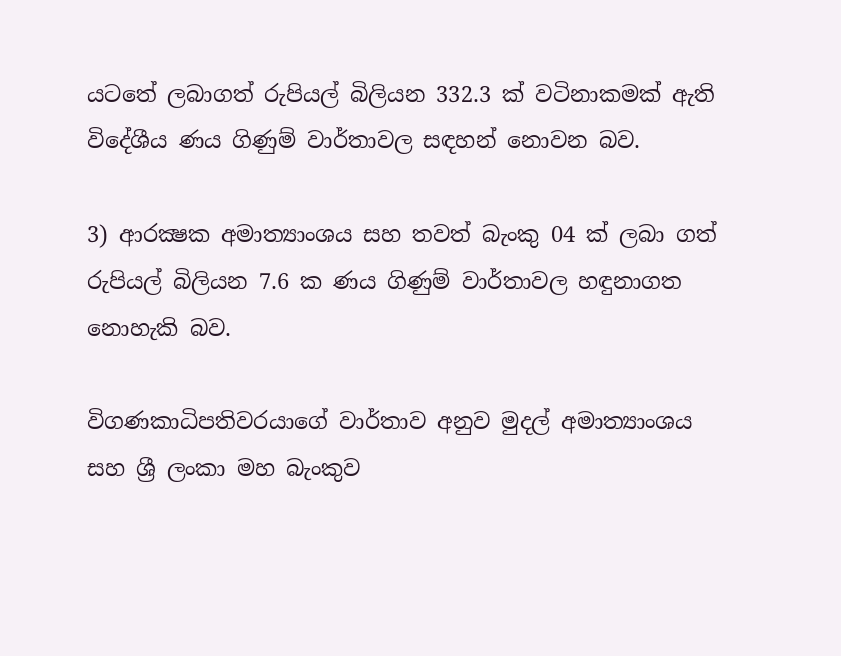යටතේ ලබාගත් රුපියල් බිලියන 332.3 ක්‌ වටිනාකමක්‌ ඇති විදේශීය ණය ගිණුම් වාර්තාවල සඳහන් නොවන බව.

3) ආරක්‍ෂක අමාත්‍යාංශය සහ තවත් බැංකු 04 ක්‌ ලබා ගත් රුපියල් බිලියන 7.6 ක ණය ගිණුම් වාර්තාවල හඳුනාගත නොහැකි බව.

විගණකාධිපතිවරයාගේ වාර්තාව අනුව මුදල් අමාත්‍යාංශය සහ ශ්‍රී ලංකා මහ බැංකුව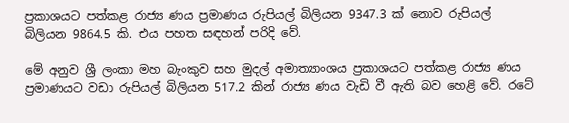ප්‍රකාශයට පත්කළ රාජ්‍ය ණය ප්‍රමාණය රුපියල් බිලියන 9347.3 ක්‌ නොව රුපියල් බිලියන 9864.5 කි. එය පහත සඳහන් පරිදි වේ.

මේ අනුව ශ්‍රී ලංකා මහ බැංකුව සහ මුදල් අමාත්‍යාංශය ප්‍රකාශයට පත්කළ රාජ්‍ය ණය ප්‍රමාණයට වඩා රුපියල් බිලියන 517.2 කින් රාජ්‍ය ණය වැඩි වී ඇති බව හෙළි වේ. රටේ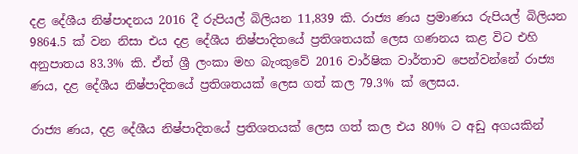දළ දේශීය නිෂ්පාදනය 2016 දී රුපියල් බිලියන 11,839 කි. රාජ්‍ය ණය ප්‍රමාණය රුපියල් බිලියන 9864.5 ක්‌ වන නිසා එය දළ දේශීය නිෂ්පාදිතයේ ප්‍රතිශතයක්‌ ලෙස ගණනය කළ විට එහි අනුපාතය 83.3% කි. ඒත් ශ්‍රී ලංකා මහ බැංකුවේ 2016 වාර්ෂික වාර්තාව පෙන්වන්නේ රාජ්‍ය ණය, දළ දේශීය නිෂ්පාදිතයේ ප්‍රතිශතයක්‌ ලෙස ගත් කල 79.3% ක්‌ ලෙසය.

රාජ්‍ය ණය, දළ දේශීය නිෂ්පාදිතයේ ප්‍රතිශතයක්‌ ලෙස ගත් කල එය 80% ට අඩු අගයකින්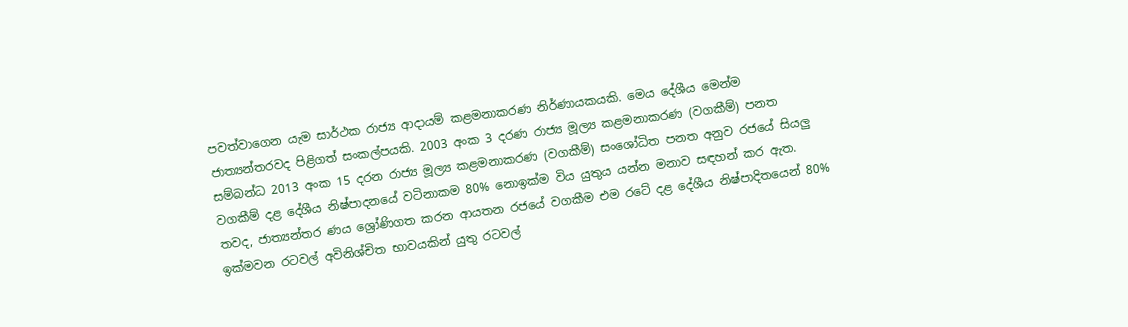පවත්වාගෙන යැම සාර්ථක රාජ්‍ය ආදායම් කළමනාකරණ නිර්ණායකයකි. මෙය දේශීය මෙන්ම ජාත්‍යන්තරවද පිළිගත් සංකල්පයකි. 2003 අංක 3 දරණ රාජ්‍ය මූල්‍ය කළමනාකරණ (වගකීම්) පනත සම්බන්ධ 2013 අංක 15 දරන රාජ්‍ය මූල්‍ය කළමනාකරණ (වගකීම්) සංශෝධිත පනත අනුව රජයේ සියලු වගකීම් දළ දේශීය නිෂ්පාදනයේ වටිනාකම 80% නොඉක්‌ම විය යුතුය යන්න මනාව සඳහන් කර ඇත. තවද, ජාත්‍යන්තර ණය ශ්‍රෝණිගත කරන ආයතන රජයේ වගකීම එම රටේ දළ දේශීය නිෂ්පාදිතයෙන් 80% ඉක්‌මවන රටවල් අවිනිශ්චිත භාවයකින් යුතු රටවල්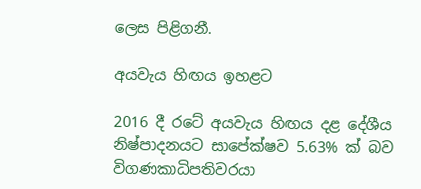ලෙස පිළිගනී.

අයවැය හිඟය ඉහළට

2016 දී රටේ අයවැය හිඟය දළ දේශීය නිෂ්පාදනයට සාපේක්‌ෂව 5.63% ක්‌ බව විගණකාධිපතිවරයා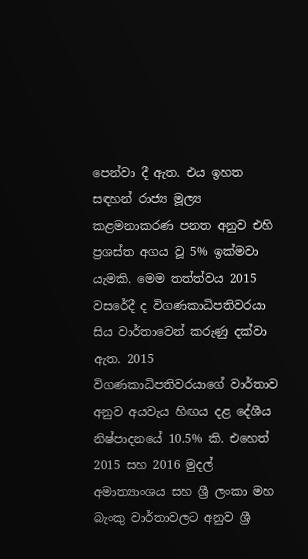පෙන්වා දී ඇත. එය ඉහත සඳහන් රාජ්‍ය මූල්‍ය කළමනාකරණ පනත අනුව එහි ප්‍රශස්‌ත අගය වූ 5% ඉක්‌මවා යැමකි. මෙම තත්ත්වය 2015 වසරේදී ද විගණකාධිපතිවරයා සිය වාර්තාවෙන් කරුණු දක්‌වා ඇත. 2015 විගණකාධිපතිවරයාගේ වාර්තාව අනුව අයවැය හිඟය දළ දේශීය නිෂ්පාදනයේ 10.5% කි. එහෙත් 2015 සහ 2016 මුදල් අමාත්‍යාංශය සහ ශ්‍රී ලංකා මහ බැංකු වාර්තාවලට අනුව ශ්‍රී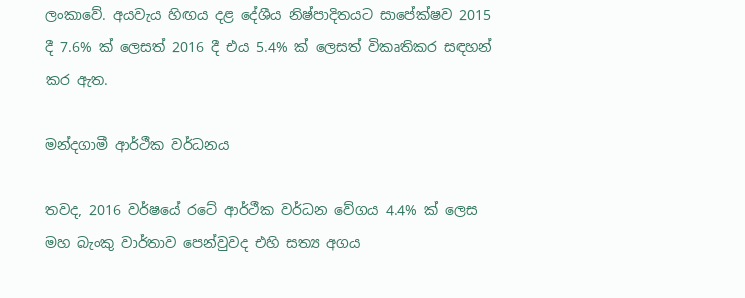ලංකාවේ. අයවැය හිඟය දළ දේශීය නිෂ්පාදිතයට සාපේක්‌ෂව 2015 දී 7.6% ක්‌ ලෙසත් 2016 දී එය 5.4% ක්‌ ලෙසත් විකෘතිකර සඳහන් කර ඇත.

මන්දගාමී ආර්ථීක වර්ධනය

තවද, 2016 වර්ෂයේ රටේ ආර්ථීක වර්ධන වේගය 4.4% ක්‌ ලෙස මහ බැංකු වාර්තාව පෙන්වුවද එහි සත්‍ය අගය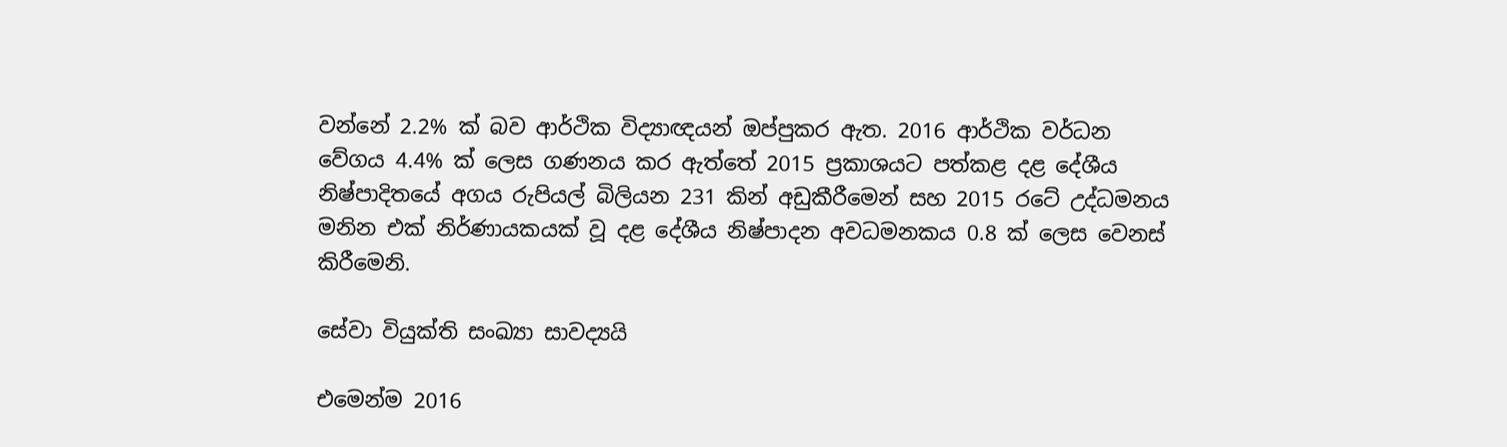වන්නේ 2.2% ක්‌ බව ආර්ථික විද්‍යාඥයන් ඔප්පුකර ඇත. 2016 ආර්ථික වර්ධන වේගය 4.4% ක්‌ ලෙස ගණනය කර ඇත්තේ 2015 ප්‍රකාශයට පත්කළ දළ දේශීය නිෂ්පාදිතයේ අගය රුපියල් බිලියන 231 කින් අඩුකීරීමෙන් සහ 2015 රටේ උද්ධමනය මනින එක්‌ නිර්ණායකයක්‌ වූ දළ දේශීය නිෂ්පාදන අවධමනකය 0.8 ක්‌ ලෙස වෙනස්‌ කිරීමෙනි.

සේවා වියුක්‌ති සංඛ්‍යා සාවද්‍යයි

එමෙන්ම 2016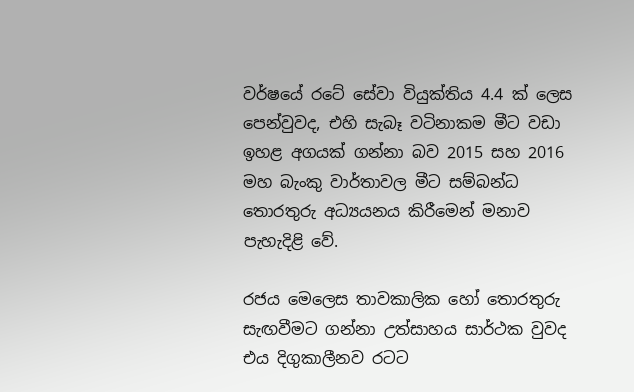වර්ෂයේ රටේ සේවා වියුක්‌තිය 4.4 ක්‌ ලෙස පෙන්වුවද, එහි සැබෑ වටිනාකම මීට වඩා ඉහළ අගයක්‌ ගන්නා බව 2015 සහ 2016 මහ බැංකු වාර්තාවල මීට සම්බන්ධ තොරතුරු අධ්‍යයනය කිරීමෙන් මනාව පැහැදිළි වේ.

රජය මෙලෙස තාවකාලික හෝ තොරතුරු සැඟවීමට ගන්නා උත්සාහය සාර්ථක වුවද එය දිගුකාලීනව රටට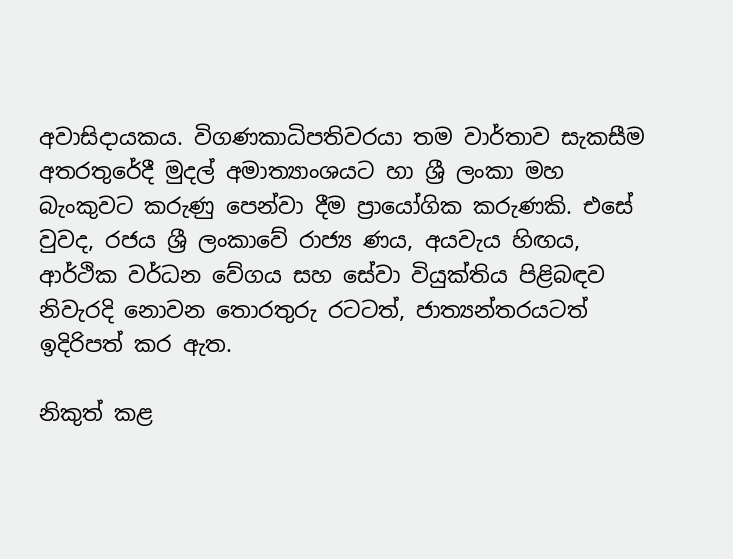අවාසිදායකය. විගණකාධිපතිවරයා තම වාර්තාව සැකසීම අතරතුරේදී මුදල් අමාත්‍යාංශයට හා ශ්‍රී ලංකා මහ බැංකුවට කරුණු පෙන්වා දීම ප්‍රායෝගික කරුණකි. එසේ වුවද, රජය ශ්‍රී ලංකාවේ රාජ්‍ය ණය, අයවැය හිඟය, ආර්ථික වර්ධන වේගය සහ සේවා වියුක්‌තිය පිළිබඳව නිවැරදි නොවන තොරතුරු රටටත්, ජාත්‍යන්තරයටත් ඉදිරිපත් කර ඇත.

නිකුත් කළ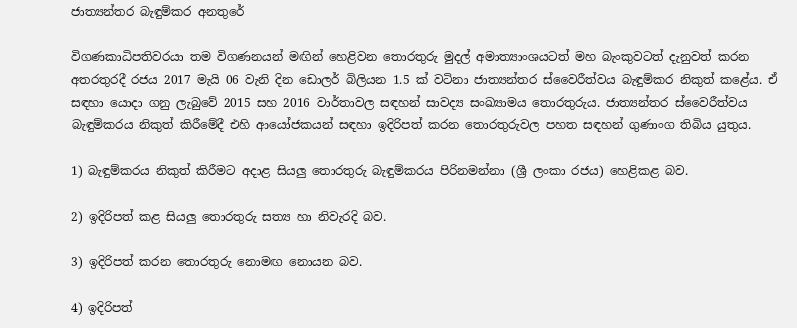ජාත්‍යන්තර බැඳුම්කර අනතුරේ

විගණකාධිපතිවරයා තම විගණනයන් මඟින් හෙළිවන තොරතුරු මුදල් අමාත්‍යාංශයටත් මහ බැංකුවටත් දැනුවත් කරන අතරතුරදී රජය 2017 මැයි 06 වැනි දින ඩොලර් බිලියන 1.5 ක්‌ වටිනා ජාත්‍යන්තර ස්‌වෛරීත්වය බැඳුම්කර නිකුත් කළේය. ඒ සඳහා යොදා ගනු ලැබුවේ 2015 සහ 2016 වාර්තාවල සඳහන් සාවද්‍ය සංඛ්‍යාමය තොරතුරුය. ජාත්‍යන්තර ස්‌වෛරීත්වය බැඳුම්කරය නිකුත් කිරීමේදී එහි ආයෝජකයන් සඳහා ඉදිරිපත් කරන තොරතුරුවල පහත සඳහන් ගුණාංග තිබිය යුතුය.

1) බැඳුම්කරය නිකුත් කිරීමට අදාළ සියලු තොරතුරු බැඳුම්කරය පිරිනමන්නා (ශ්‍රී ලංකා රජය) හෙළිකළ බව.

2) ඉදිරිපත් කළ සියලු තොරතුරු සත්‍ය හා නිවැරදි බව.

3) ඉදිරිපත් කරන තොරතුරු නොමඟ නොයන බව.

4) ඉදිරිපත්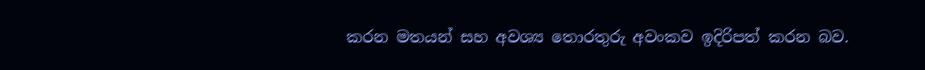කරන මතයන් සහ අවශ්‍ය තොරතුරු අවංකව ඉදිරිපත් කරන බව.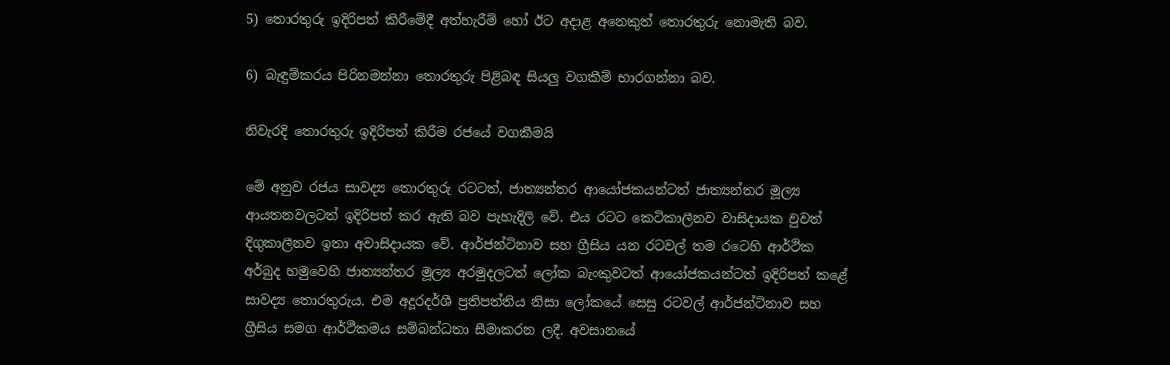5) තොරතුරු ඉදිරිපත් කිරීමේදී අත්හැරීම් හෝ ඊට අදාළ අනෙකුත් තොරතුරු නොමැති බව.

6) බැඳුම්කරය පිරිනමන්නා තොරතුරු පිළිබඳ සියලු වගකීම් භාරගන්නා බව.

නිවැරදි තොරතුරු ඉදිරිපත් කිරීම රජයේ වගකීමයි

මේ අනුව රජය සාවද්‍ය තොරතුරු රටටත්, ජාත්‍යන්තර ආයෝජකයන්ටත් ජාත්‍යන්තර මූල්‍ය ආයතනවලටත් ඉදිරිපත් කර ඇති බව පැහැදිලි වේ. එය රටට කෙටිකාලීනව වාසිදායක වුවත් දිගුකාලීනව ඉතා අවාසිදායක වේ. ආර්ජන්ටිනාව සහ ග්‍රීසිය යන රටවල් තම රටෙහි ආර්ථික අර්බුද හමුවෙහි ජාත්‍යන්තර මූල්‍ය අරමුදලටත් ලෝක බැංකුවටත් ආයෝජකයන්ටත් ඉදිරිපත් කළේ සාවද්‍ය තොරතුරුය. එම අදූරදර්ශී ප්‍රතිපත්තිය නිසා ලෝකයේ සෙසු රටවල් ආර්ජන්ටිනාව සහ ග්‍රීසිය සමග ආර්ථීකමය සම්බන්ධතා සීමාකරන ලදී. අවසානයේ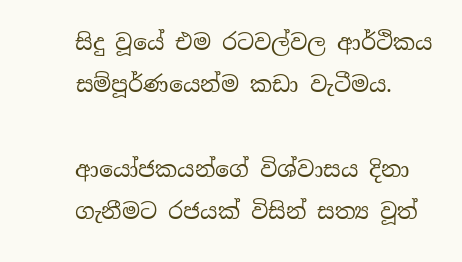සිදු වූයේ එම රටවල්වල ආර්ථිකය සම්පූර්ණයෙන්ම කඩා වැටීමය.

ආයෝජකයන්ගේ විශ්වාසය දිනා ගැනීමට රජයක්‌ විසින් සත්‍ය වූත්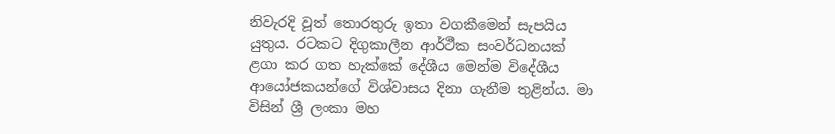නිවැරදි වූත් තොරතුරු ඉතා වගකීමෙන් සැපයිය යුතුය. රටකට දිගුකාලීන ආර්ථීක සංවර්ධනයක්‌ ළගා කර ගත හැක්‌කේ දේශීය මෙන්ම විදේශීය ආයෝජකයන්ගේ විශ්වාසය දිනා ගැනීම තුළින්ය. මා විසින් ශ්‍රී ලංකා මහ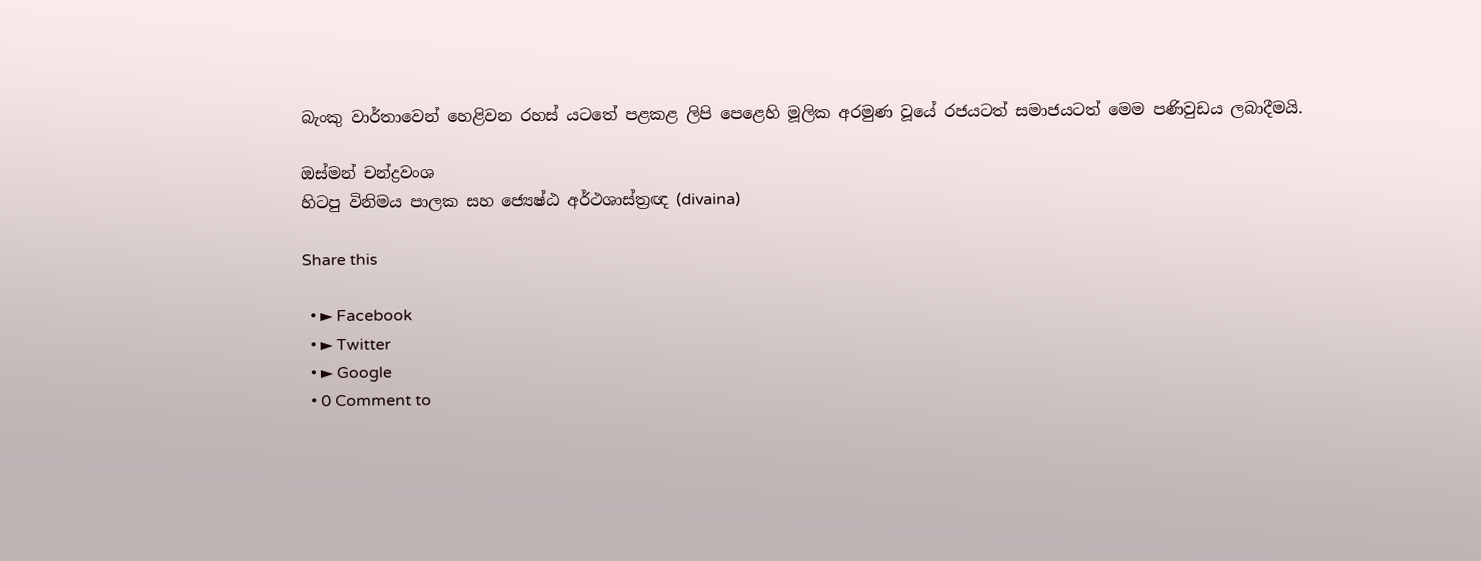බැංකු වාර්තාවෙන් හෙළිවන රහස්‌ යටතේ පළකළ ලිපි පෙළෙහි මූලික අරමුණ වූයේ රජයටත් සමාජයටත් මෙම පණිවුඩය ලබාදීමයි.

ඔස්‌මන් චන්ද්‍රවංශ
හිටපු විනිමය පාලක සහ ජ්‍යෙෂ්ඨ අර්ථශාස්‌ත්‍රඥ (divaina)

Share this

  • ► Facebook
  • ► Twitter
  • ► Google
  • 0 Comment to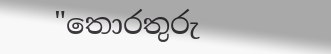"තොරතුරු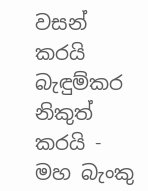වසන් කරයි බැඳුම්කර නිකුත් කරයි - මහ බැංකු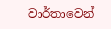වාර්තාවෙන්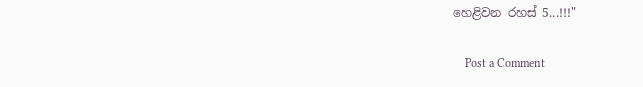හෙළිවන රහස්‌ 5...!!!"

    Post a Comment